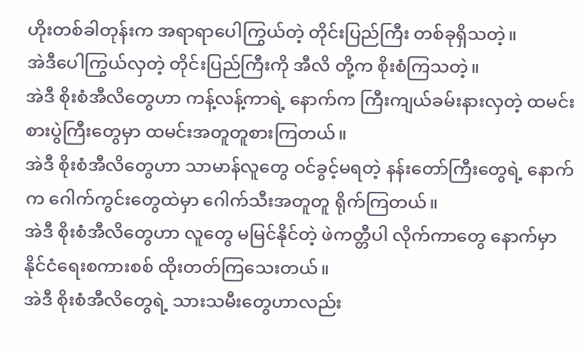ဟိုးတစ်ခါတုန်းက အရာရာပေါကြွယ်တဲ့ တိုင်းပြည်ကြီး တစ်ခုရှိသတဲ့။
အဲဒီပေါကြွယ်လှတဲ့ တိုင်းပြည်ကြီးကို အီလိ တို့က စိုးစံကြသတဲ့။
အဲဒီ စိုးစံအီလိတွေဟာ ကန့်လန့်ကာရဲ့ နောက်က ကြီးကျယ်ခမ်းနားလှတဲ့ ထမင်းစားပွဲကြီးတွေမှာ ထမင်းအတူတူစားကြတယ်။
အဲဒီ စိုးစံအီလိတွေဟာ သာမာန်လူတွေ ဝင်ခွင့်မရတဲ့ နန်းတော်ကြီးတွေရဲ့ နောက်က ဂေါက်ကွင်းတွေထဲမှာ ဂေါက်သီးအတူတူ ရိုက်ကြတယ်။
အဲဒီ စိုးစံအီလိတွေဟာ လူတွေ မမြင်နိုင်တဲ့ ဖဲကတ္တီပါ လိုက်ကာတွေ နောက်မှာ နိုင်ငံရေးစကားစစ် ထိုးတတ်ကြသေးတယ်။
အဲဒီ စိုးစံအီလိတွေရဲ့ သားသမီးတွေဟာလည်း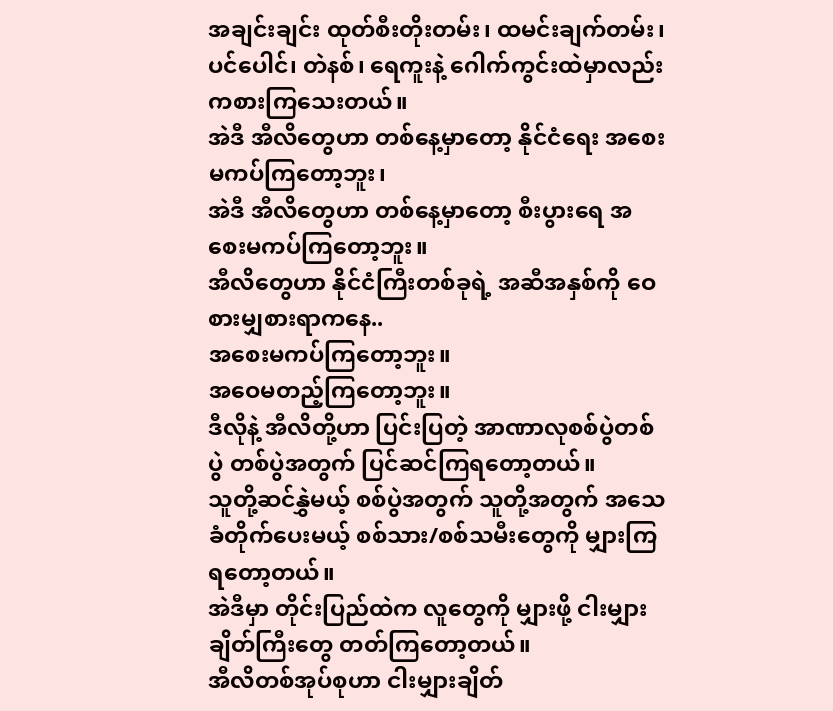အချင်းချင်း ထုတ်စီးတိုးတမ်း၊ ထမင်းချက်တမ်း၊ ပင်ပေါင်၊ တဲနစ်၊ ရေကူးနဲ့ ဂေါက်ကွင်းထဲမှာလည်း ကစားကြသေးတယ်။
အဲဒီ အီလိတွေဟာ တစ်နေ့မှာတော့ နိုင်ငံရေး အစေးမကပ်ကြတော့ဘူး၊
အဲဒီ အီလိတွေဟာ တစ်နေ့မှာတော့ စီးပွားရေ အစေးမကပ်ကြတော့ဘူး။
အီလိတွေဟာ နိုင်ငံကြီးတစ်ခုရဲ့ အဆီအနှစ်ကို ဝေစားမျှစားရာကနေ..
အစေးမကပ်ကြတော့ဘူး။
အဝေမတည့်ကြတော့ဘူး။
ဒီလိုနဲ့ အီလိတို့ဟာ ပြင်းပြတဲ့ အာဏာလုစစ်ပွဲတစ်ပွဲ တစ်ပွဲအတွက် ပြင်ဆင်ကြရတော့တယ်။
သူတို့ဆင်နွှဲမယ့် စစ်ပွဲအတွက် သူတို့အတွက် အသေခံတိုက်ပေးမယ့် စစ်သား/စစ်သမီးတွေကို မျှားကြရတော့တယ်။
အဲဒီမှာ တိုင်းပြည်ထဲက လူတွေကို မျှားဖို့ ငါးမျှားချိတ်ကြီးတွေ တတ်ကြတော့တယ်။
အီလိတစ်အုပ်စုဟာ ငါးမျှားချိတ်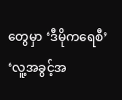တွေမှာ ‘ဒီမိုကရေစီ’ ‘လူ့အခွင့်အ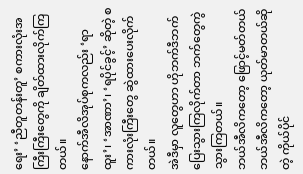ရေး’ ‘ညီတူတန်းတူ’ စကားလုံးအကြီးကြီးတွေကို ချိတ်ထားလိုက်ကြတယ်။
နောက်အီလိအုပ်စုကလည်း ‘ရာထူး’၊ ‘အာဏာ’၊ ‘ရပိုင်ခွင့်’ ဆိုတဲ့ စကားလုံးကြီးတွေ ဆွဲထားပေးလိုက်တယ်။
အဲဒီမှာ လူတွေဟာ ဟိုဘက်ဒီဘက် ပြေးသွားကြလိုက်တာ ဘက်တွေကွဲသွားကြတယ်။
ဘယ်အီလိကတော့ ဖြောင့်မတ်တယ်
ဘယ်အီလိကတော့ ယုတ်မာတယ်ဆိုတဲ့ ကိုယ်ပိုင်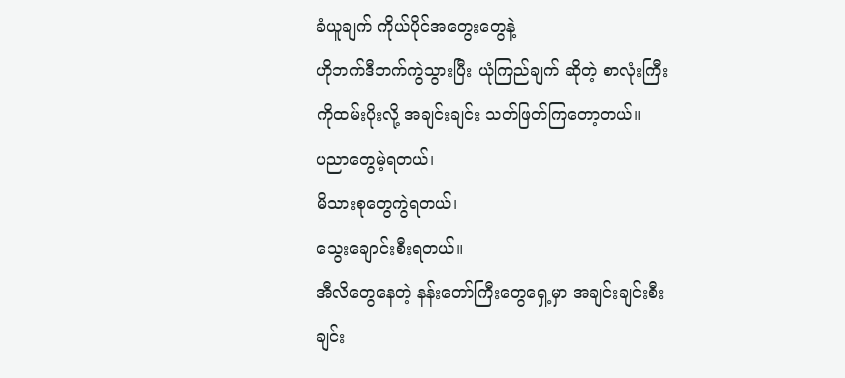ခံယူချက် ကိုယ်ပိုင်အတွေးတွေနဲ့
ဟိုဘက်ဒီဘက်ကွဲသွားပြီး ယုံကြည်ချက် ဆိုတဲ့ စာလုံးကြီးကိုထမ်းပိုးလို့ အချင်းချင်း သတ်ဖြတ်ကြတော့တယ်။
ပညာတွေမဲ့ရတယ်၊
မိသားစုတွေကွဲရတယ်၊
သွေးချောင်းစီးရတယ်။
အီလိတွေနေတဲ့ နန်းတော်ကြီးတွေရှေ့မှာ အချင်းချင်းစီးချင်း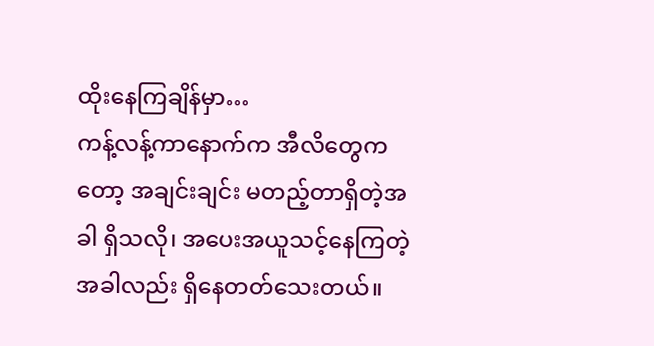ထိုးနေကြချိန်မှာ…
ကန့်လန့်ကာနောက်က အီလိတွေကတော့ အချင်းချင်း မတည့်တာရှိတဲ့အခါ ရှိသလို၊ အပေးအယူသင့်နေကြတဲ့အခါလည်း ရှိနေတတ်သေးတယ်။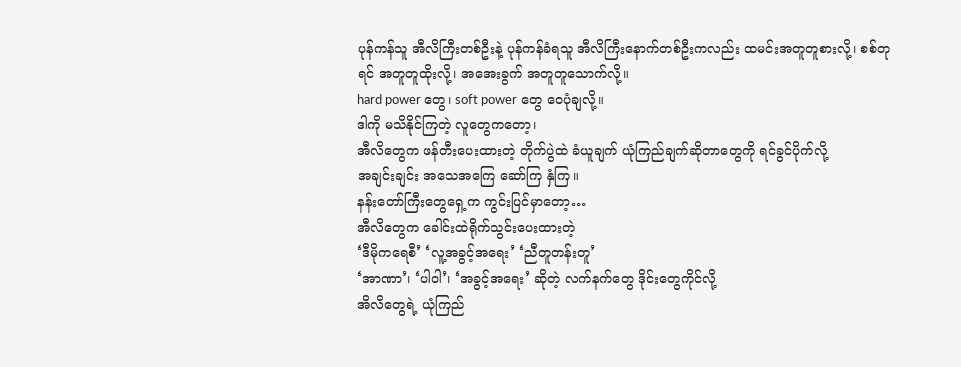ပုန်ကန်သူ အီလိကြီးတစ်ဦးနဲ့ ပုန်ကန်ခံရသူ အီလိကြီးနောက်တစ်ဦးကလည်း ထမင်းအတူတူစားလို့၊ စစ်တုရင် အတူတူထိုးလို့၊ အအေးခွက် အတူတူသောက်လို့။
hard power တွေ၊ soft power တွေ ဝေပုံချလို့။
ဒါကို မသိနိုင်ကြတဲ့ လူတွေကတော့၊
အီလိတွေက ဖန်တီးပေးထားတဲ့ တိုက်ပွဲထဲ ခံယူချက် ယုံကြည်ချက်ဆိုတာတွေကို ရင်ခွင်ပိုက်လို့
အချင်းချင်း အသေအကြေ ဆော်ကြ နှံကြ။
နန်းတော်ကြီးတွေရှေ့က ကွင်းပြင်မှာတော့…
အီလိတွေက ခေါင်းထဲရိုက်သွင်းပေးထားတဲ့
‘ဒီမိုကရေစီ’ ‘လူ့အခွင့်အရေး’ ‘ညီတူတန်းတူ’
‘အာဏာ’၊ ‘ပါဝါ’၊ ‘အခွင့်အရေး’ ဆိုတဲ့ လက်နက်တွေ ဒိုင်းတွေကိုင်လို့
အိလိတွေရဲ့ ယုံကြည်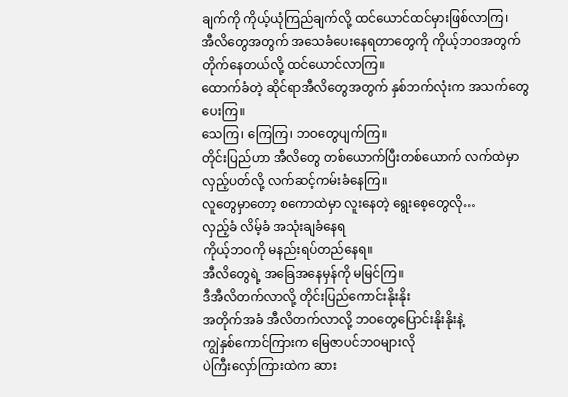ချက်ကို ကိုယ့်ယုံကြည်ချက်လို့ ထင်ယောင်ထင်မှားဖြစ်လာကြ၊
အီလိတွေအတွက် အသေခံပေးနေရတာတွေကို ကိုယ့်ဘဝအတွက် တိုက်နေတယ်လို့ ထင်ယောင်လာကြ။
ထောက်ခံတဲ့ ဆိုင်ရာအီလိတွေအတွက် နှစ်ဘက်လုံးက အသက်တွေပေးကြ။
သေကြ၊ ကြေကြ၊ ဘဝတွေပျက်ကြ။
တိုင်းပြည်ဟာ အီလိတွေ တစ်ယောက်ပြီးတစ်ယောက် လက်ထဲမှာ လှည့်ပတ်လို့ လက်ဆင့်ကမ်းခံနေကြ။
လူတွေမှာတော့ စကောထဲမှာ လူးနေတဲ့ ရွေးစေ့တွေလို…
လှည့်ခံ လိမ့်ခံ အသုံးချခံနေရ
ကိုယ့်ဘဝကို မနည်းရပ်တည်နေရ။
အီလိတွေရဲ့ အခြေအနေမှန်ကို မမြင်ကြ။
ဒီအီလိတက်လာလို့ တိုင်းပြည်ကောင်းနိုးနိုး
အတိုက်အခံ အီလိတက်လာလို့ ဘဝတွေပြောင်းနိုးနိုးနဲ့
ကျွဲနှစ်ကောင်ကြားက မြေဇာပင်ဘဝများလို
ပဲကြီးလှော်ကြားထဲက ဆား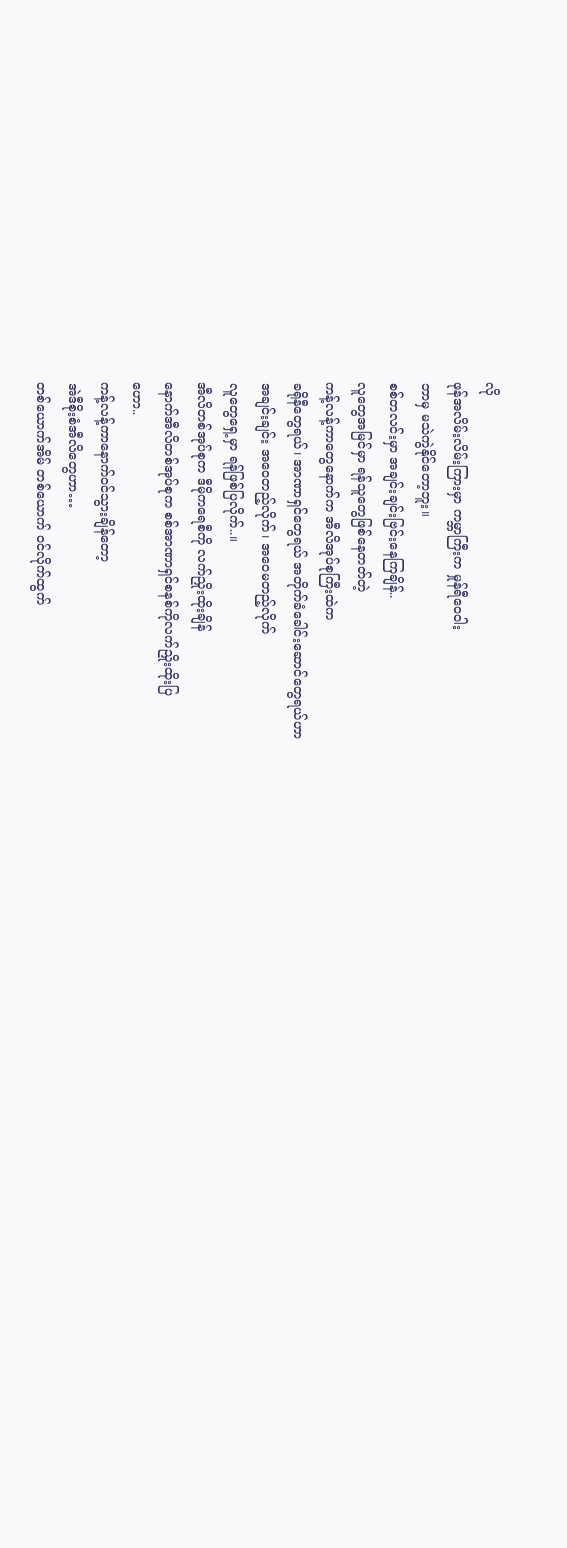လို
ဖုန်အလိမ်းလိမ်းကြားမှာ ကမ္ဘာကြီးက မှုန်ရီဝေဝါး
ဘာမှ မသဲကွဲနိုင်တော့ဘူး။
စစ်တလင်းမှာ အချင်းချင်းဗြင်းနေကြချိန်..
လူတွေအမြင်မှာ ရန်သူတွေဖြစ်နေတတ်တဲ့
ကန့်လန့်ကာတွေနောက်က အီလိအုပ်စုကြီးထဲက
ခရိုနီတွေရယ်၊ အာဏာရှင်တွေရယ် အတိုက်ခံခေါင်းဆောင်တွေရယ်ဟာ
အချင်းချင်း အဝေတည့်လိုက်၊ အဝေမတည့်လိုက်
လူတွေရှေ့မှာ ရန်ဖြစ်ပြလိုက်..။
အီလိတစ်အုပ်စုက ဒီမိုကရေစီကို လက်ညှိုးထိုးချိန်
နောက်အီလိတစ်အုပ်စုက စစ်အာဏာရှင်စနစ်ကိုလက်ညှိုးထိုးပြ
ဟော..
ကန့်လန့်ကာနောက်ဝင်သွားချိန်တော့
အဲဒီစိုးစံအီလိတွေဟာ…
တစ်ယောက်အိမ် တစ်ယောက် ဝင်လိုက်ထွက်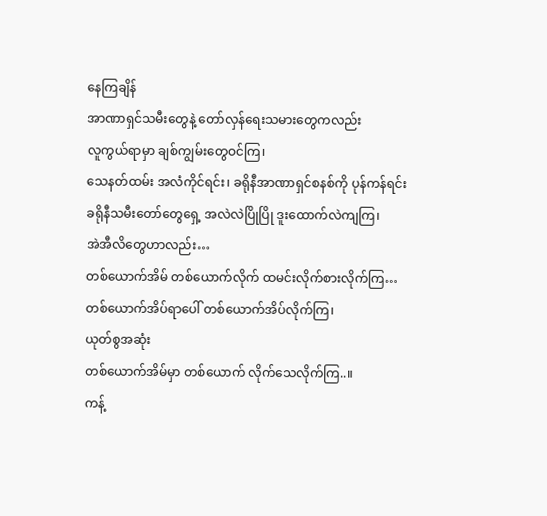နေကြချိန်
အာဏာရှင်သမီးတွေနဲ့ တော်လှန်ရေးသမားတွေကလည်း
လူကွယ်ရာမှာ ချစ်ကျွမ်းတွေဝင်ကြ၊
သေနတ်ထမ်း အလံကိုင်ရင်း၊ ခရိုနီအာဏာရှင်စနစ်ကို ပုန်ကန်ရင်း
ခရိုနီသမီးတော်တွေရှေ့ အလဲလဲပြိုပြို ဒူးထောက်လဲကျကြ၊
အဲအီလိတွေဟာလည်း…
တစ်ယောက်အိမ် တစ်ယောက်လိုက် ထမင်းလိုက်စားလိုက်ကြ…
တစ်ယောက်အိပ်ရာပေါ် တစ်ယောက်အိပ်လိုက်ကြ၊
ယုတ်စွအဆုံး
တစ်ယောက်အိမ်မှာ တစ်ယောက် လိုက်သေလိုက်ကြ..။
ကန့်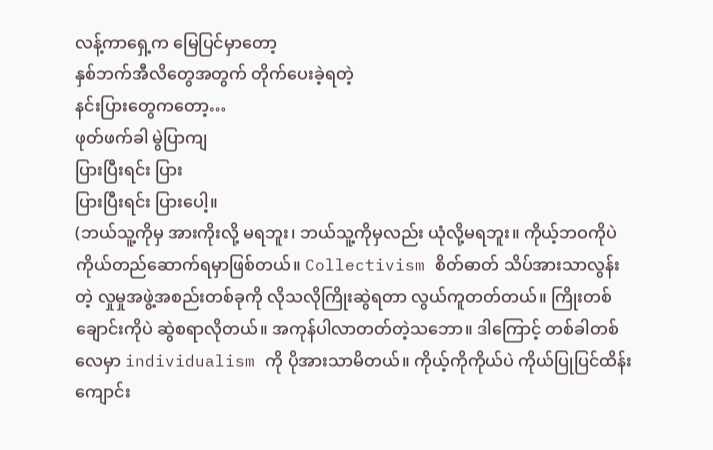လန့်ကာရှေ့က မြေပြင်မှာတော့
နှစ်ဘက်အီလိတွေအတွက် တိုက်ပေးခဲ့ရတဲ့
နင်းပြားတွေကတော့…
ဖုတ်ဖက်ခါ မွဲပြာကျ
ပြားပြီးရင်း ပြား
ပြားပြီးရင်း ပြားပေါ့။
(ဘယ်သူ့ကိုမှ အားကိုးလို့ မရဘူး၊ ဘယ်သူ့ကိုမှလည်း ယုံလို့မရဘူး။ ကိုယ့်ဘဝကိုပဲ ကိုယ်တည်ဆောက်ရမှာဖြစ်တယ်။ Collectivism စိတ်ဓာတ် သိပ်အားသာလွန်းတဲ့ လှုမှုအဖွဲ့အစည်းတစ်ခုကို လိုသလိုကြိုးဆွဲရတာ လွယ်ကူတတ်တယ်။ ကြိုးတစ်ချောင်းကိုပဲ ဆွဲစရာလိုတယ်။ အကုန်ပါလာတတ်တဲ့သဘော။ ဒါကြောင့် တစ်ခါတစ်လေမှာ individualism ကို ပိုအားသာမိတယ်။ ကိုယ့်ကိုကိုယ်ပဲ ကိုယ်ပြုပြင်ထိန်းကျောင်း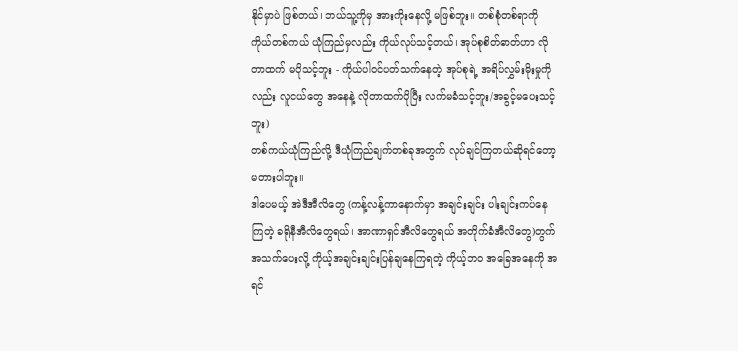နိုင်မှာပဲ ဖြစ်တယ်၊ ဘယ်သူ့ကိုမှ အားကိုးနေလို့ မဖြစ်ဘူး။ တစ်စုံတစ်ရာကို ကိုယ်တစ်ကယ် ယုံကြည်မှလည်း ကိုယ်လုပ်သင့်တယ်၊ အုပ်စုစိတ်ဓာတ်ဟာ လိုတာထက် မပိုသင့်ဘူး - ကိုယ်ပါဝင်ပတ်သက်နေတဲ့ အုပ်စုရဲ့ အရိပ်လွှမ်းမိုးမှုကိုလည်း လူငယ်တွေ အနေနဲ့ လိုတာထက်ပိုပြီး လက်မခံသင့်ဘူး/အခွင့်မပေးသင့်ဘူး)
တစ်ကယ်ယုံကြည်လို့ ဒီယုံကြည်ချက်တစ်ခုအတွက် လုပ်ချင်ကြတယ်ဆိုရင်တော့ မတားပါဘူး။
ဒါပေမယ့် အဲဒီအီလိတွေ (ကန့်လန့်ကာနောက်မှာ အချင်းချင်း ပါးချင်းကပ်နေကြတဲ့ ခရိုနီအီလိတွေရယ်၊ အာဏာရှင်အီလိတွေရယ် အတိုက်ခံအီလိတွေ)တွက် အသက်ပေးလို့ ကိုယ့်အချင်းချင်းပြန်ချနေကြရတဲ့ ကိုယ့်ဘဝ အခြေအနေကို အရင်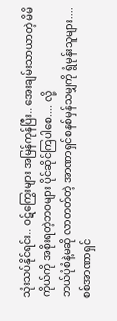သုံးသပ်နိုင်ရင်း.. ဝဋ်ကြွေးများ အမြန်ကုန်ပြီး.. အေးချမ်းသာယာတဲ့ မိမိကိုယ်ကို အစိုးရတဲ့ဘဝများ ပိုင်ဆိုင်ကြပါစေ.... လို့
ဘယ်ပုံစံနဲ့မဆို လာတတ်တဲ့ အာဏာရှင်စနစ်မှန်သမျှကို ရွံမုန်းသူများ....
စစ်အာဏာရှင်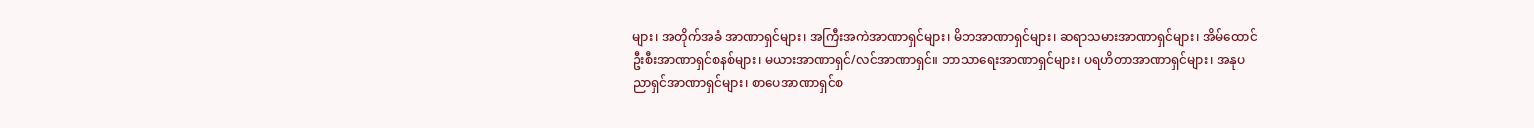များ၊ အတိုက်အခံ အာဏာရှင်များ၊ အကြီးအကဲအာဏာရှင်များ၊ မိဘအာဏာရှင်များ၊ ဆရာသမားအာဏာရှင်များ၊ အိမ်ထောင်ဦးစီးအာဏာရှင်စနစ်များ၊ မယားအာဏာရှင်/လင်အာဏာရှင်။ ဘာသာရေးအာဏာရှင်များ၊ ပရဟိတာအာဏာရှင်များ၊ အနုပညာရှင်အာဏာရှင်များ၊ စာပေအာဏာရှင်စ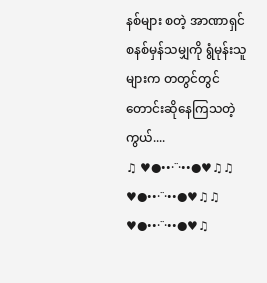နစ်များ စတဲ့ အာဏာရှင်စနစ်မှန်သမျှကို ရွံမုန်းသူများက တတွင်တွင် တောင်းဆိုနေကြသတဲ့ကွယ်....
♫ ♥●••·˙˙·••●♥♫♫ ♥●••·˙˙·••●♥♫♫ ♥●••·˙˙·••●♥♫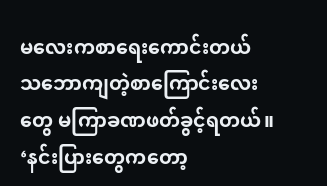မလေးကစာရေးကောင်းတယ် သဘောကျတဲ့စာကြောင်းလေးတွေ မကြာခဏဖတ်ခွင့်ရတယ်။
‘နင်းပြားတွေကတော့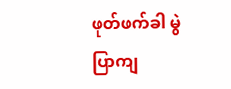ဖုတ်ဖက်ခါ မွဲပြာကျ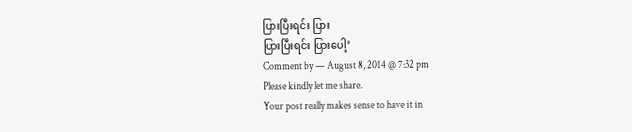ပြားပြီးရင်း ပြား
ပြားပြီးရင်း ပြားပေါ့’
Comment by — August 8, 2014 @ 7:32 pm
Please kindly let me share.
Your post really makes sense to have it in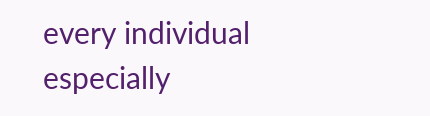every individual especially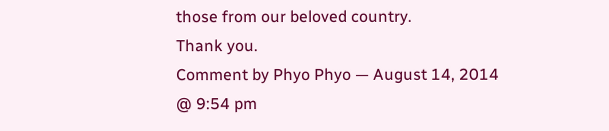those from our beloved country.
Thank you.
Comment by Phyo Phyo — August 14, 2014 @ 9:54 pm